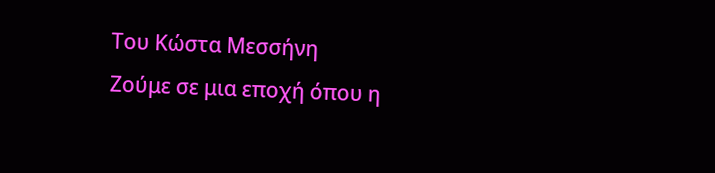Του Κώστα Μεσσήνη
Ζούμε σε μια εποχή όπου η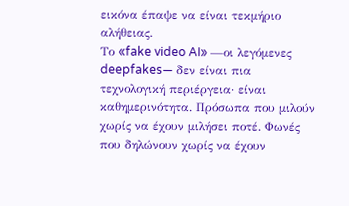εικόνα έπαψε να είναι τεκμήριο αλήθειας.
Το «fake video AI» —οι λεγόμενες deepfakes— δεν είναι πια τεχνολογική περιέργεια· είναι καθημερινότητα. Πρόσωπα που μιλούν χωρίς να έχουν μιλήσει ποτέ. Φωνές που δηλώνουν χωρίς να έχουν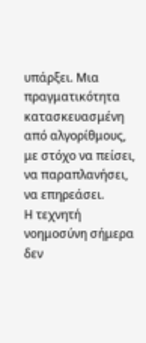υπάρξει. Μια πραγματικότητα κατασκευασμένη από αλγορίθμους, με στόχο να πείσει, να παραπλανήσει, να επηρεάσει.
Η τεχνητή νοημοσύνη σήμερα δεν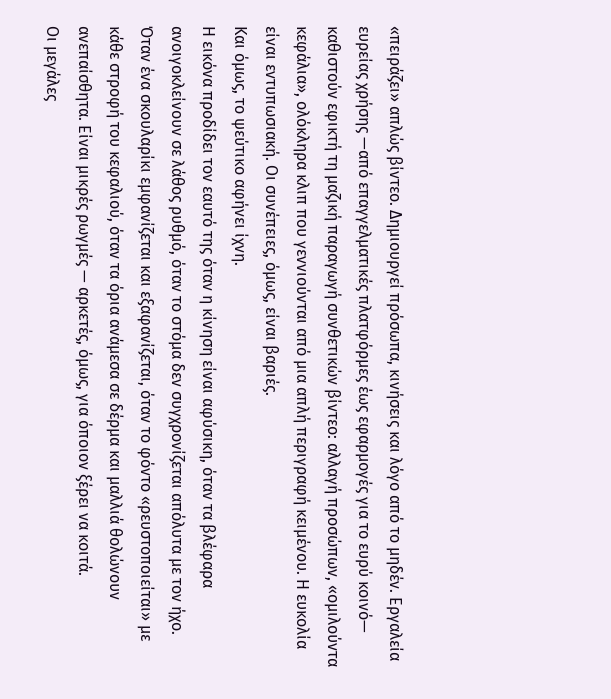«πειράζει» απλώς βίντεο. Δημιουργεί πρόσωπα, κινήσεις και λόγο από το μηδέν. Εργαλεία ευρείας χρήσης —από επαγγελματικές πλατφόρμες έως εφαρμογές για το ευρύ κοινό— καθιστούν εφικτή τη μαζική παραγωγή συνθετικών βίντεο: αλλαγή προσώπων, «ομιλούντα κεφάλια», ολόκληρα κλιπ που γεννιούνται από μια απλή περιγραφή κειμένου. Η ευκολία είναι εντυπωσιακή. Οι συνέπειες, όμως, είναι βαριές.
Και όμως, το ψεύτικο αφήνει ίχνη.
Η εικόνα προδίδει τον εαυτό της όταν η κίνηση είναι αφύσικη, όταν τα βλέφαρα ανοιγοκλείνουν σε λάθος ρυθμό, όταν το στόμα δεν συγχρονίζεται απόλυτα με τον ήχο. Όταν ένα σκουλαρίκι εμφανίζεται και εξαφανίζεται, όταν το φόντο «ρευστοποιείται» με κάθε στροφή του κεφαλιού, όταν τα όρια ανάμεσα σε δέρμα και μαλλιά θολώνουν ανεπαίσθητα. Είναι μικρές ρωγμές — αρκετές, όμως, για όποιον ξέρει να κοιτά.
Οι μεγάλες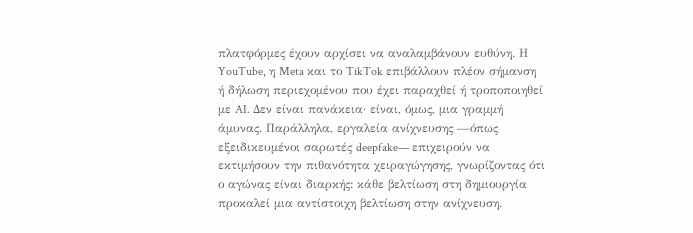πλατφόρμες έχουν αρχίσει να αναλαμβάνουν ευθύνη. Η YouTube, η Meta και το TikTok επιβάλλουν πλέον σήμανση ή δήλωση περιεχομένου που έχει παραχθεί ή τροποποιηθεί με AI. Δεν είναι πανάκεια· είναι, όμως, μια γραμμή άμυνας. Παράλληλα, εργαλεία ανίχνευσης —όπως εξειδικευμένοι σαρωτές deepfake— επιχειρούν να εκτιμήσουν την πιθανότητα χειραγώγησης, γνωρίζοντας ότι ο αγώνας είναι διαρκής: κάθε βελτίωση στη δημιουργία προκαλεί μια αντίστοιχη βελτίωση στην ανίχνευση.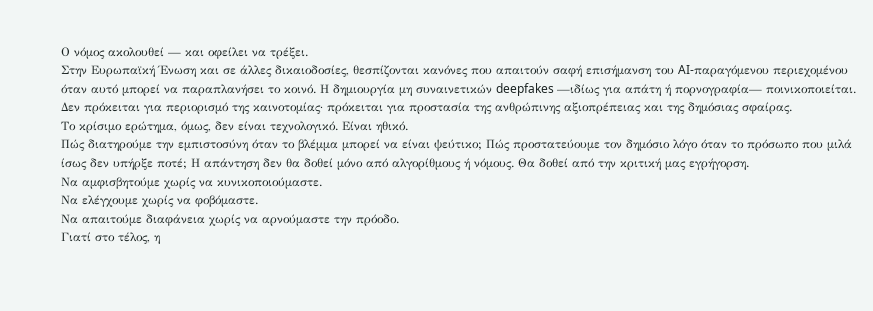Ο νόμος ακολουθεί — και οφείλει να τρέξει.
Στην Ευρωπαϊκή Ένωση και σε άλλες δικαιοδοσίες, θεσπίζονται κανόνες που απαιτούν σαφή επισήμανση του AI-παραγόμενου περιεχομένου όταν αυτό μπορεί να παραπλανήσει το κοινό. Η δημιουργία μη συναινετικών deepfakes —ιδίως για απάτη ή πορνογραφία— ποινικοποιείται. Δεν πρόκειται για περιορισμό της καινοτομίας· πρόκειται για προστασία της ανθρώπινης αξιοπρέπειας και της δημόσιας σφαίρας.
Το κρίσιμο ερώτημα, όμως, δεν είναι τεχνολογικό. Είναι ηθικό.
Πώς διατηρούμε την εμπιστοσύνη όταν το βλέμμα μπορεί να είναι ψεύτικο; Πώς προστατεύουμε τον δημόσιο λόγο όταν το πρόσωπο που μιλά ίσως δεν υπήρξε ποτέ; Η απάντηση δεν θα δοθεί μόνο από αλγορίθμους ή νόμους. Θα δοθεί από την κριτική μας εγρήγορση.
Να αμφισβητούμε χωρίς να κυνικοποιούμαστε.
Να ελέγχουμε χωρίς να φοβόμαστε.
Να απαιτούμε διαφάνεια χωρίς να αρνούμαστε την πρόοδο.
Γιατί στο τέλος, η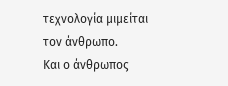τεχνολογία μιμείται τον άνθρωπο.
Και ο άνθρωπος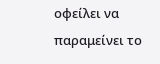οφείλει να παραμείνει το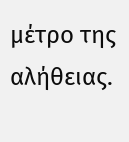μέτρο της αλήθειας.